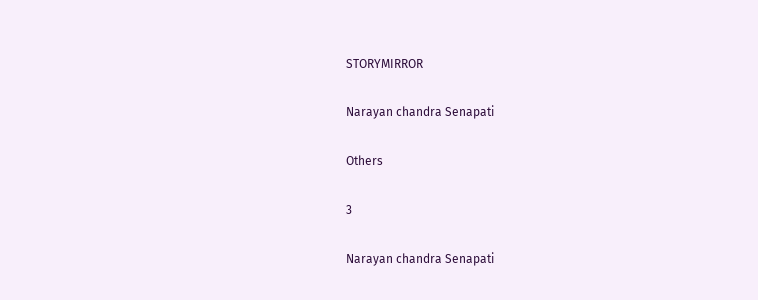STORYMIRROR

Narayan chandra Senapati

Others

3

Narayan chandra Senapati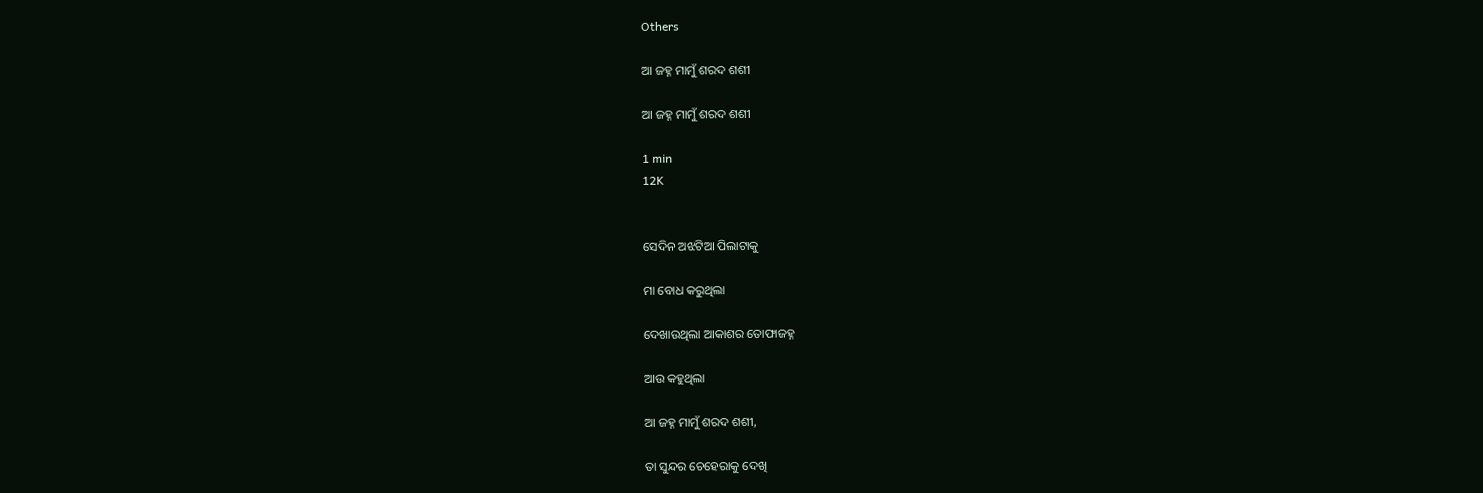Others

ଆ ଜହ୍ନ ମାମୁଁ ଶରଦ ଶଶୀ

ଆ ଜହ୍ନ ମାମୁଁ ଶରଦ ଶଶୀ

1 min
12K


ସେଦିନ ଅଝଟିଆ ପିଲାଟାକୁ

ମା ବୋଧ କରୁଥିଲା

ଦେଖାଉଥିଲା ଆକାଶର ତୋଫାଜହ୍ନ

ଆଉ କହୁଥିଲା

ଆ ଜହ୍ନ ମାମୁଁ ଶରଦ ଶଶୀ,

ତା ସୁନ୍ଦର ଚେହେରାକୁ ଦେଖି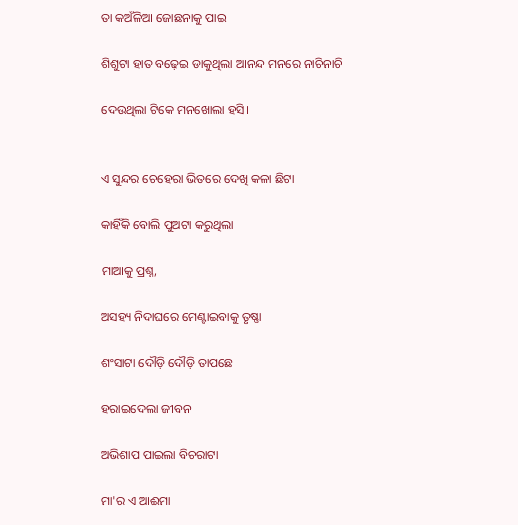ତା କଅଁଳିଆ ଜୋଛନାକୁ ପାଇ

ଶିଶୁଟା ହାତ ବଢ଼େଇ ଡାକୁଥିଲା ଆନନ୍ଦ ମନରେ ନାଚିନାଚି

ଦେଉଥିଲା ଟିକେ ମନଖୋଲା ହସି।


ଏ ସୁନ୍ଦର ଚେହେରା ଭିତରେ ଦେଖି କଳା ଛିଟା

କାହିଁକି ବୋଲି ପୁଅଟା କରୁଥିଲା

ମାଆକୁ ପ୍ରଶ୍ନ,

ଅସହ୍ୟ ନିଦାଘରେ ମେଣ୍ଟାଇବାକୁ ତୃଷ୍ଣା

ଶଂସାଟା ଦୌଡ଼ି ଦୌଡ଼ି ତାପଛେ

ହରାଇଦେଲା ଜୀବନ

ଅଭିଶାପ ପାଇଲା ବିଚରାଟା

ମା'ର ଏ ଆଈମା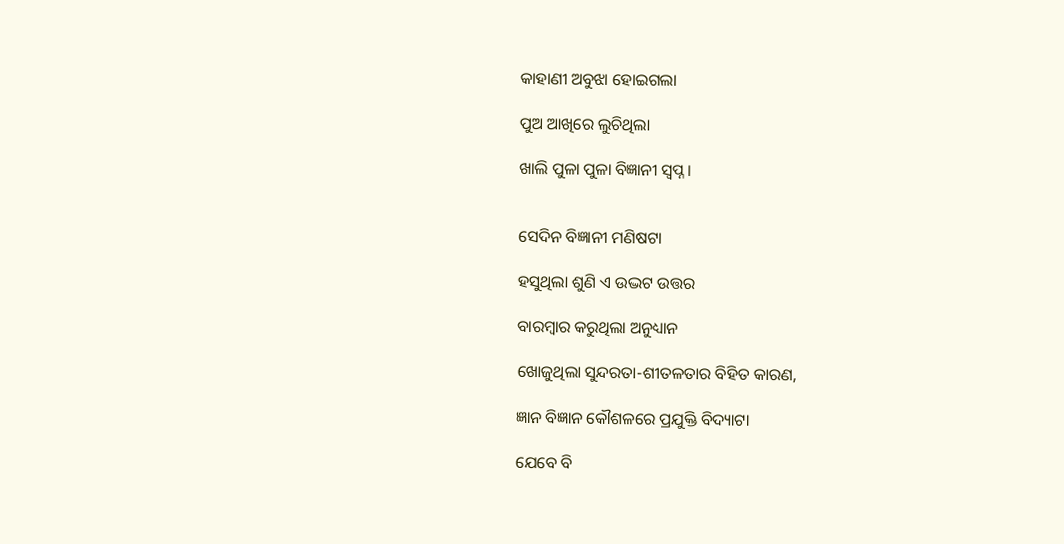କାହାଣୀ ଅବୁଝା ହୋଇଗଲା

ପୁଅ ଆଖିରେ ଲୁଚିଥିଲା

ଖାଲି ପୁଳା ପୁଳା ବିଜ୍ଞାନୀ ସ୍ବପ୍ନ।


ସେଦିନ ବିଜ୍ଞାନୀ ମଣିଷଟା

ହସୁଥିଲା ଶୁଣି ଏ ଉଦ୍ଭଟ ଉତ୍ତର

ବାରମ୍ବାର କରୁଥିଲା ଅନୁଧ୍ୟାନ

ଖୋଜୁଥିଲା ସୁନ୍ଦରତା-ଶୀତଳତାର ବିହିତ କାରଣ,

ଜ୍ଞାନ ବିଜ୍ଞାନ କୌଶଳରେ ପ୍ରଯୁକ୍ତି ବିଦ୍ୟାଟା

ଯେବେ ବି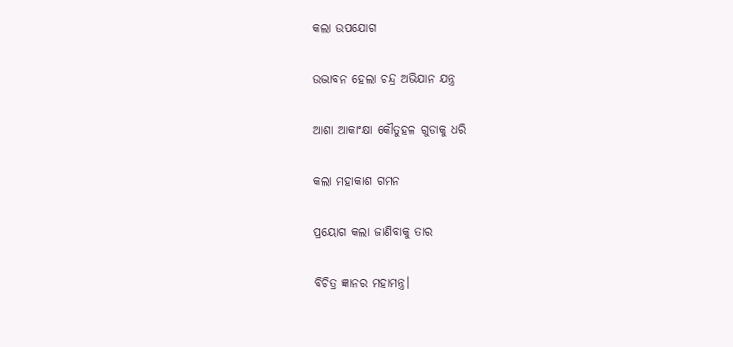କଲା ଉପଯୋଗ

ଉଦ୍ଭାବନ ହେଲା ଚନ୍ଦ୍ର ଅଭିଯାନ ଯନ୍ତ୍ର

ଆଶା ଆକାଂକ୍ଷା କୌତୁହଳ ଗୁଡାକୁ ଧରି

କଲା ମହାକାଶ ଗମନ

ପ୍ରୟୋଗ କଲା ଜାଣିବାକୁ ତାର

ବିଚିତ୍ର ଜ୍ଞାନର ମହାମନ୍ତ୍ର।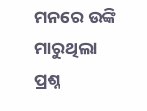ମନରେ ଉଙ୍କି ମାରୁଥିଲା ପ୍ରଶ୍ନ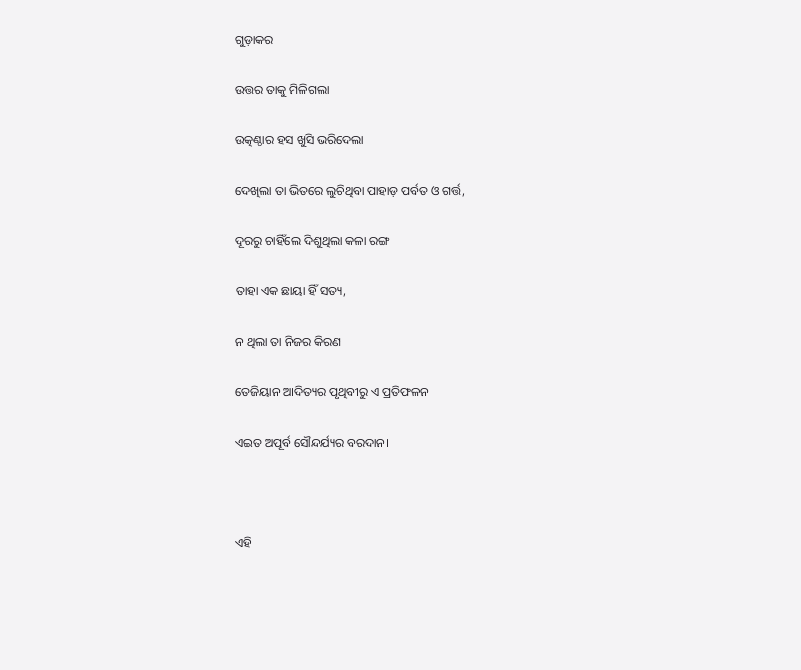ଗୁଡ଼ାକର

ଉତ୍ତର ତାକୁ ମିଳିଗଲା

ଉତ୍କଣ୍ଠାର ହସ ଖୁସି ଭରିଦେଲା

ଦେଖିଲା ତା ଭିତରେ ଲୁଚିଥିବା ପାହାଡ଼ ପର୍ବତ ଓ ଗର୍ତ୍ତ,

ଦୂରରୁ ଚାହିଁଲେ ଦିଶୁଥିଲା କଳା ରଙ୍ଗ

ତାହା ଏକ ଛାୟା ହିଁ ସତ୍ୟ,

ନ ଥିଲା ତା ନିଜର କିରଣ

ତେଜିୟାନ ଆଦିତ୍ୟର ପୃଥିବୀରୁ ଏ ପ୍ରତିଫଳନ

ଏଇତ ଅପୂର୍ବ ସୌନ୍ଦର୍ଯ୍ୟର ବରଦାନ।



ଏହି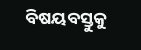ବିଷୟବସ୍ତୁକୁ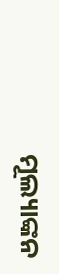ମୂଲ୍ୟାଙ୍କନ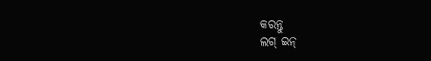କରନ୍ତୁ
ଲଗ୍ ଇନ୍